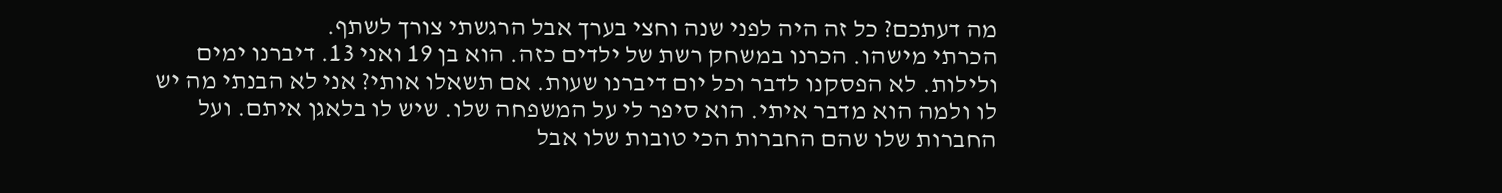מה דעתכם? כל זה היה לפני שנה וחצי בערך אבל הרגשתי צורך לשתף.
הכרתי מישהו. הכרנו במשחק רשת של ילדים כזה. הוא בן 19 ואני 13. דיברנו ימים ולילות. לא הפסקנו לדבר וכל יום דיברנו שעות. אם תשאלו אותי? אני לא הבנתי מה יש לו ולמה הוא מדבר איתי. הוא סיפר לי על המשפחה שלו. שיש לו בלאגן איתם. ועל החברות שלו שהם החברות הכי טובות שלו אבל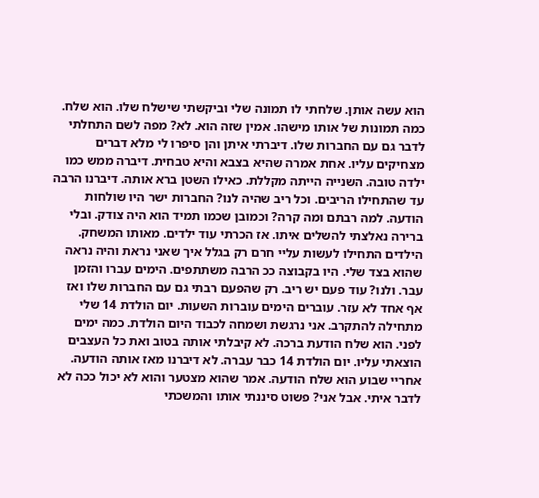הוא עשה אותן. שלחתי לו תמונה שלי וביקשתי שישלח שלו. הוא שלח. כמה תמונות של אותו מישהו. אמין שזה הוא. לא? מפה לשם התחלתי לדבר גם עם החברות שלו. דיברתי איתן והן סיפרו לי מלא דברים מצחיקים עליו. אחת אמרה שהיא בצבא והיא טבחית. דיברה ממש כמו ילדה טובה. השנייה הייתה מקללת. כאילו השטן ברא אותה. דיברנו הרבה עד שהתחילו הריבים. וכל ריב שהיה לנו? החברות ישר היו שולחות הודעה. למה רבתם ומה קרה? וכמובן שכמו תמיד הוא היה צודק. ובלי ברירה נאלצתי להשלים איתו. אז הכרתי עוד ילדים. מאותו המשחק. הילדים התחילו לעשות עליי חרם רק בגלל איך שאני נראת והיה נראה שהוא בצד שלי. היו בקבוצה ככ הרבה משתתפים. הימים עברו והזמן עבר. ולנו? עוד פעם יש ריב. רק שהפעם רבתי גם עם החברות שלו ואז אף אחד לא עזר. עוברים הימים עוברות השעות. יום הולדת 14 שלי מתחילה להתקרב. אני נרגשת ושמחה לכבוד היום הולדת. כמה ימים לפני. הוא שלח הודעת ברכה. לא קיבלתי אותה בטוב ואת כל העצבים הוצאתי עליו. יום הולדת 14 כבר עברה. לא דיברנו מאז אותה הודעה. אחריי שבוע הוא שלח הודעה. אמר שהוא מצטער והוא לא יכול ככה לא לדבר איתי. אבל אני? פשוט סיננתי אותו והמשכתי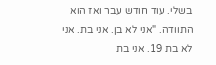בשלי. עוד חודש עבר ואז הוא התוודה. "אני לא בן. אני בת. אני לא בת 19. אני בת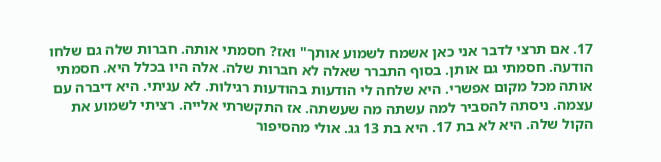17. אם תרצי לדבר אני כאן אשמח לשמוע אותך" ואז? חסמתי אותה. חברות שלה גם שלחו הודעה. חסמתי גם אותן. בסוף התברר שאלה לא חברות שלה. אלה היו בכלל היא. חסמתי אותה מכל מקום אפשרי. היא שלחה לי הודעות בהודעות רגילות. לא עניתי. היא דיברה עם עצמה. ניסתה להסביר למה עשתה מה שעשתה. אז התקשרתי אלייה. רציתי לשמוע את הקול שלה. היא לא בת 17. היא בת 13 גג. אולי מהסיפור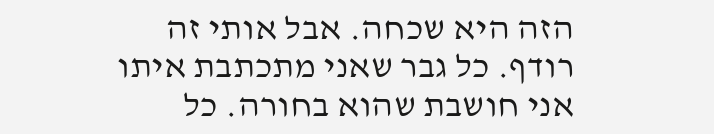הזה היא שכחה. אבל אותי זה רודף. כל גבר שאני מתכתבת איתו אני חושבת שהוא בחורה. כל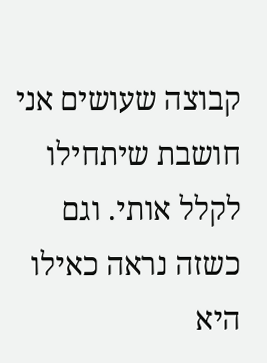קבוצה שעושים אני חושבת שיתחילו לקלל אותי. וגם כשזה נראה כאילו היא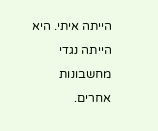הייתה איתי. היא הייתה נגדי מחשבונות אחרים.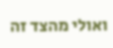ואולי מהצד זה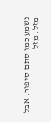נשמע כמו סתם סיפור. אבל מזל. מזל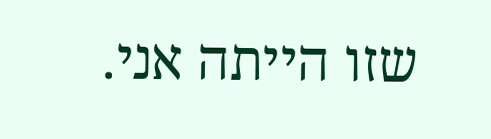שזו הייתה אני.